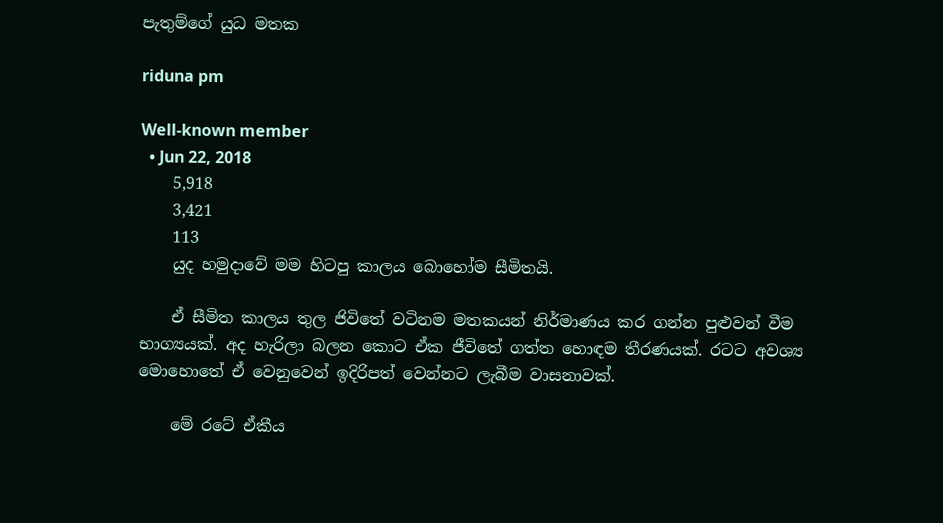පැතුම්ගේ යුධ මතක

riduna pm

Well-known member
  • Jun 22, 2018
    5,918
    3,421
    113
    යුද හමුදාවේ මම හිටපු කාලය බොහෝම සීමිතයි.

    ඒ සීමිත කාලය තුල ජිවිතේ වටිනම මතකයන් නිර්මාණය කර ගන්න පුළුවන් වීම භාග්‍යයක්. අද හැරිලා බලන කොට ඒක ජීවිතේ ගත්ත හොඳම තීරණයක්. රටට අවශ්‍ය මොහොතේ ඒ වෙනුවෙන් ඉදිරිපත් වෙන්නට ලැබීම වාසනාවක්.

    මේ රටේ ඒකීය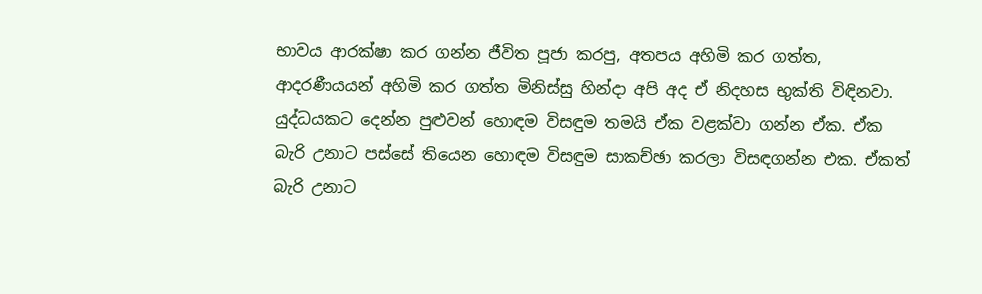භාවය ආරක්ෂා කර ගන්න ජීවිත පූජා කරපු, අතපය අහිමි කර ගත්ත, ආදරණීයයන් අහිමි කර ගත්ත මිනිස්සු හින්දා අපි අද ඒ නිදහස භුක්ති විඳිනවා. යුද්ධයකට දෙන්න පුළුවන් හොඳම විසඳුම තමයි ඒක වළක්වා ගන්න ඒක. ඒක බැරි උනාට පස්සේ තියෙන හොඳම විසඳුම සාකච්ඡා කරලා විසඳගන්න එක. ඒකත් බැරි උනාට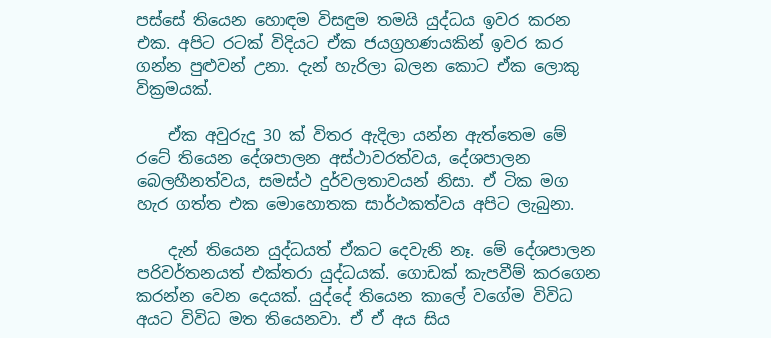පස්සේ තියෙන හොඳම විසඳුම තමයි යුද්ධය ඉවර කරන එක. අපිට රටක් විදියට ඒක ජයග්‍රහණයකින් ඉවර කර ගන්න පුළුවන් උනා. දැන් හැරිලා බලන කොට ඒක ලොකු වික්‍රමයක්.

    ඒක අවුරුදු 30 ක් විතර ඇදිලා යන්න ඇත්තෙම මේ රටේ තියෙන දේශපාලන අස්ථාවරත්වය, දේශපාලන බෙලහීනත්වය, සමස්ථ දුර්වලතාවයන් නිසා. ඒ ටික මග හැර ගත්ත එක මොහොතක සාර්ථකත්වය අපිට ලැබුනා.

    දැන් තියෙන යුද්ධයත් ඒකට දෙවැනි නෑ. මේ දේශපාලන පරිවර්තනයත් එක්තරා යුද්ධයක්. ගොඩක් කැපවීම් කරගෙන කරන්න වෙන දෙයක්. යුද්දේ තියෙන කාලේ වගේම විවිධ අයට විවිධ මත තියෙනවා. ඒ ඒ අය සිය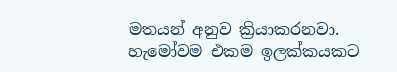මතයන් අනුව ක්‍රියාකරනවා. හැමෝවම එකම ඉලක්කයකට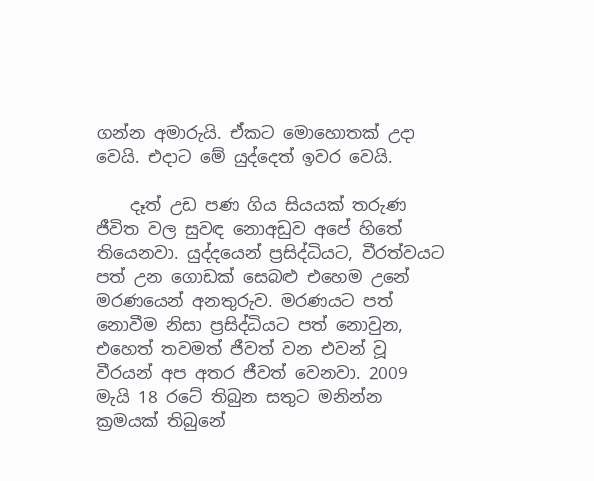ගන්න අමාරුයි. ඒකට මොහොතක් උදා වෙයි. එදාට මේ යුද්දෙත් ඉවර වෙයි.

    දෑත් උඩ පණ ගිය සියයක් තරුණ ජීවිත වල සුවඳ නොඅඩුව අපේ හිතේ තියෙනවා. යුද්දයෙන් ප්‍රසිද්ධියට, වීරත්වයට පත් උන ගොඩක් සෙබළු එහෙම උනේ මරණයෙන් අනතුරුව. මරණයට පත් නොවීම නිසා ප්‍රසිද්ධියට පත් නොවුන, එහෙත් තවමත් ජීවත් වන එවන් වූ වීරයන් අප අතර ජීවත් වෙනවා. 2009 මැයි 18 රටේ තිබුන සතුට මනින්න ක්‍රමයක් තිබුනේ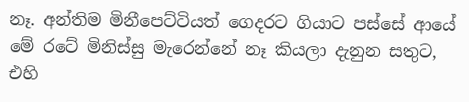නෑ. අන්තිම මිනීපෙට්ටියත් ගෙදරට ගියාට පස්සේ ආයේ මේ රටේ මිනිස්සු මැරෙන්නේ නෑ කියලා දැනුන සතුට, එහි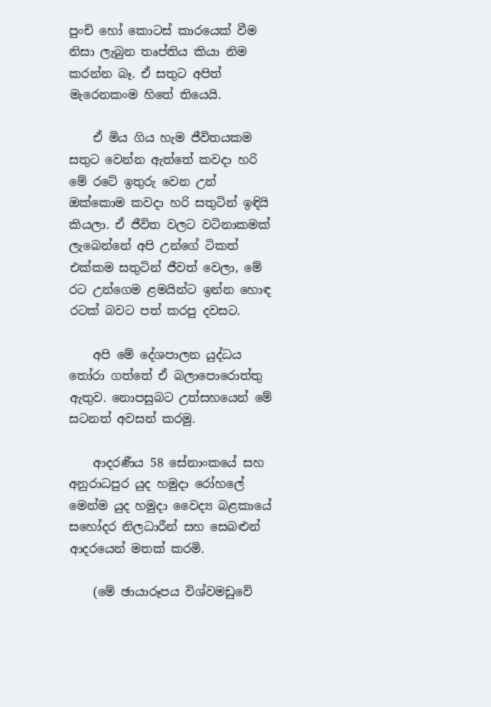පුංචි හෝ කොටස් කාරයෙක් වීම නිසා ලැබුන තෘප්තිය කියා නිම කරන්න බෑ. ඒ සතුට අපිත් මැරෙනකංම හිතේ තියෙයි.

    ඒ මිය ගිය හැම ජීවිතයකම සතුට වෙන්න ඇත්තේ කවදා හරි මේ රටේ ඉතුරු වෙන උන් ඔක්කොම කවදා හරි සතුටින් ඉඳියි කියලා. ඒ ජීවිත වලට වටිනාකමක් ලැබෙන්නේ අපි උන්ගේ ටිකත් එක්කම සතුටින් ජීවත් වෙලා, මේ රට උන්ගෙම ළමයින්ට ඉන්න හොඳ රටක් බවට පත් කරපු දවසට.

    අපි මේ දේශපාලන යුද්ධය තෝරා ගත්තේ ඒ බලාපොරොත්තු ඇතුව. නොපසුබට උත්සහයෙන් මේ සටනත් අවසන් කරමු.

    ආදරණීය 58 සේනාංකයේ සහ අනුරාධපුර යුද හමුදා රෝහලේ මෙන්ම යුද හමුදා වෛද්‍ය බළකායේ සහෝදර නිලධාරීන් සහ සෙබළුන් ආදරයෙන් මතක් කරමි.

    (මේ ඡායාරූපය විශ්වමඩුවේ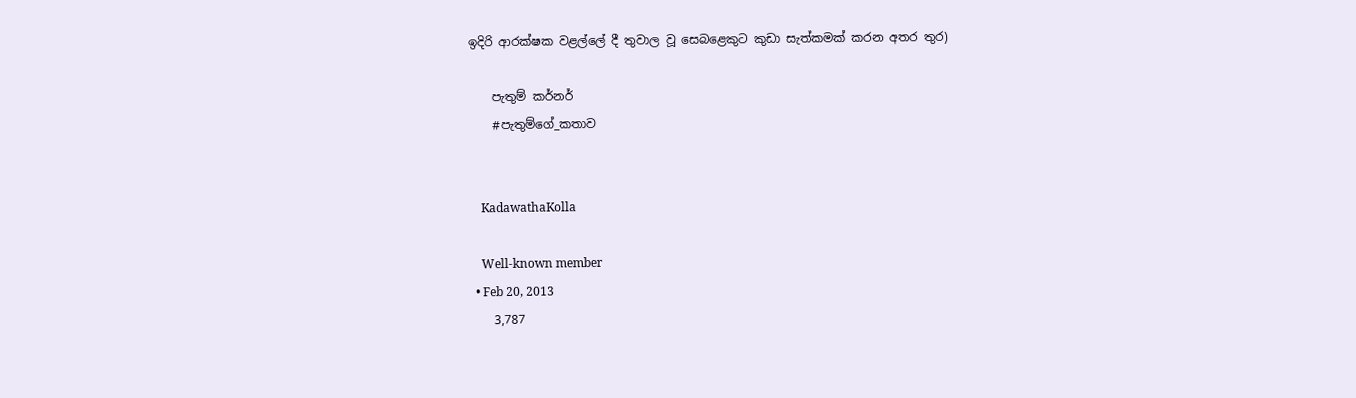ඉදිරි ආරක්ෂක වළල්ලේ දී තුවාල වූ සෙබළෙකුට කුඩා සැත්කමක් කරන අතර තුර)

    පැතුම් කර්නර්
    #පැතුම්ගේ_කතාව


    KadawathaKolla

    Well-known member
  • Feb 20, 2013
    3,787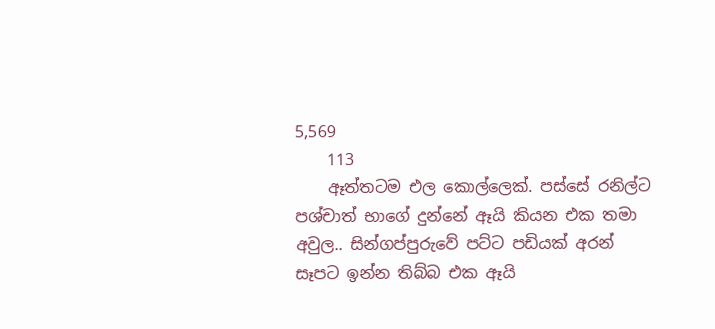5,569
    113
    ඈත්තටම එල කොල්ලෙක්. පස්සේ රනිල්ට පශ්චාත් භාගේ දුන්නේ ඈයි කියන එක තමා අවුල.. සින්ගප්පුරුවේ පට්ට පඩියක් අරන් සෑපට ඉන්න තිබ්බ එක ඈයි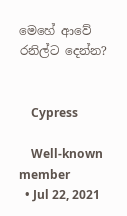මෙහේ ආවේ රනිල්ට දෙන්න?


    Cypress

    Well-known member
  • Jul 22, 2021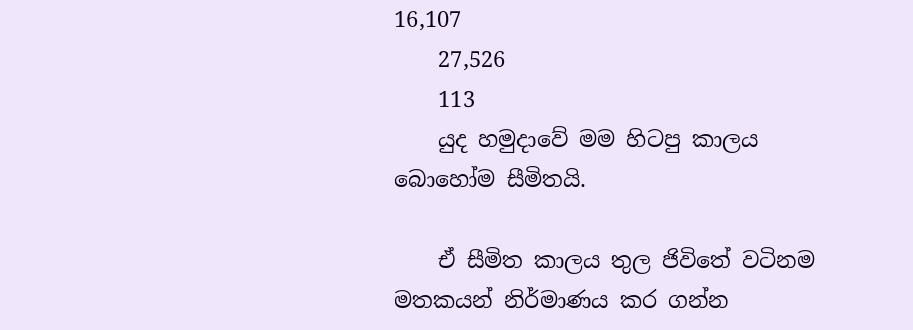16,107
    27,526
    113
    යුද හමුදාවේ මම හිටපු කාලය බොහෝම සීමිතයි.

    ඒ සීමිත කාලය තුල ජිවිතේ වටිනම මතකයන් නිර්මාණය කර ගන්න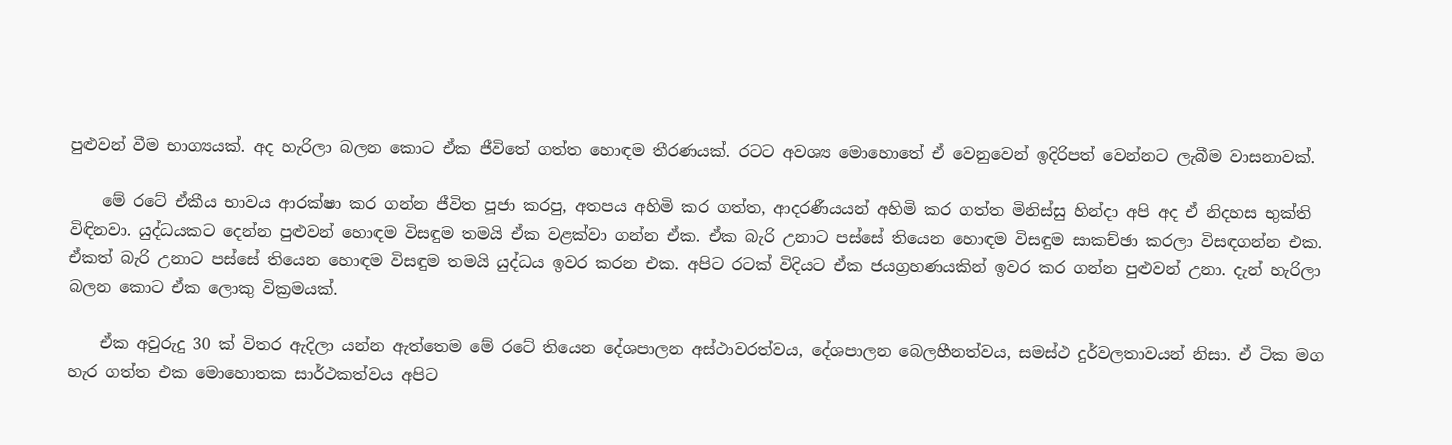පුළුවන් වීම භාග්‍යයක්. අද හැරිලා බලන කොට ඒක ජීවිතේ ගත්ත හොඳම තීරණයක්. රටට අවශ්‍ය මොහොතේ ඒ වෙනුවෙන් ඉදිරිපත් වෙන්නට ලැබීම වාසනාවක්.

    මේ රටේ ඒකීය භාවය ආරක්ෂා කර ගන්න ජීවිත පූජා කරපු, අතපය අහිමි කර ගත්ත, ආදරණීයයන් අහිමි කර ගත්ත මිනිස්සු හින්දා අපි අද ඒ නිදහස භුක්ති විඳිනවා. යුද්ධයකට දෙන්න පුළුවන් හොඳම විසඳුම තමයි ඒක වළක්වා ගන්න ඒක. ඒක බැරි උනාට පස්සේ තියෙන හොඳම විසඳුම සාකච්ඡා කරලා විසඳගන්න එක. ඒකත් බැරි උනාට පස්සේ තියෙන හොඳම විසඳුම තමයි යුද්ධය ඉවර කරන එක. අපිට රටක් විදියට ඒක ජයග්‍රහණයකින් ඉවර කර ගන්න පුළුවන් උනා. දැන් හැරිලා බලන කොට ඒක ලොකු වික්‍රමයක්.

    ඒක අවුරුදු 30 ක් විතර ඇදිලා යන්න ඇත්තෙම මේ රටේ තියෙන දේශපාලන අස්ථාවරත්වය, දේශපාලන බෙලහීනත්වය, සමස්ථ දුර්වලතාවයන් නිසා. ඒ ටික මග හැර ගත්ත එක මොහොතක සාර්ථකත්වය අපිට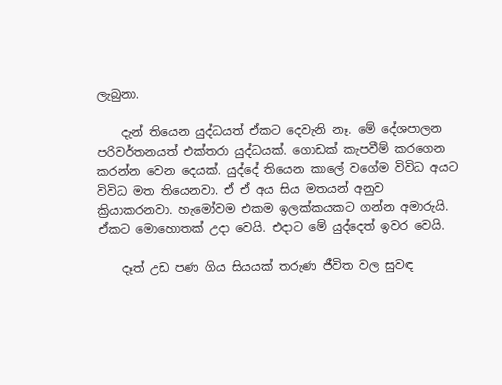ලැබුනා.

    දැන් තියෙන යුද්ධයත් ඒකට දෙවැනි නෑ. මේ දේශපාලන පරිවර්තනයත් එක්තරා යුද්ධයක්. ගොඩක් කැපවීම් කරගෙන කරන්න වෙන දෙයක්. යුද්දේ තියෙන කාලේ වගේම විවිධ අයට විවිධ මත තියෙනවා. ඒ ඒ අය සිය මතයන් අනුව ක්‍රියාකරනවා. හැමෝවම එකම ඉලක්කයකට ගන්න අමාරුයි. ඒකට මොහොතක් උදා වෙයි. එදාට මේ යුද්දෙත් ඉවර වෙයි.

    දෑත් උඩ පණ ගිය සියයක් තරුණ ජීවිත වල සුවඳ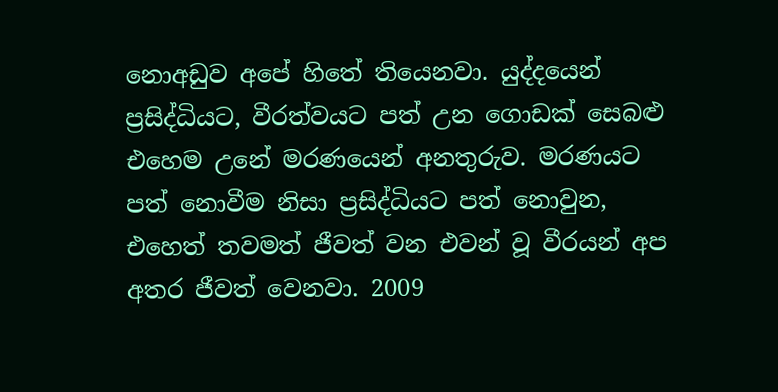නොඅඩුව අපේ හිතේ තියෙනවා. යුද්දයෙන් ප්‍රසිද්ධියට, වීරත්වයට පත් උන ගොඩක් සෙබළු එහෙම උනේ මරණයෙන් අනතුරුව. මරණයට පත් නොවීම නිසා ප්‍රසිද්ධියට පත් නොවුන, එහෙත් තවමත් ජීවත් වන එවන් වූ වීරයන් අප අතර ජීවත් වෙනවා. 2009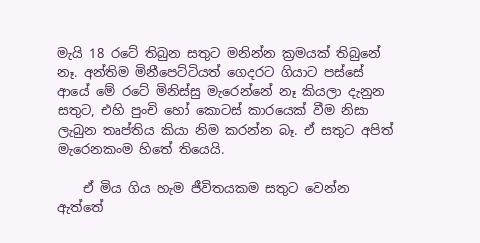මැයි 18 රටේ තිබුන සතුට මනින්න ක්‍රමයක් තිබුනේ නෑ. අන්තිම මිනීපෙට්ටියත් ගෙදරට ගියාට පස්සේ ආයේ මේ රටේ මිනිස්සු මැරෙන්නේ නෑ කියලා දැනුන සතුට, එහි පුංචි හෝ කොටස් කාරයෙක් වීම නිසා ලැබුන තෘප්තිය කියා නිම කරන්න බෑ. ඒ සතුට අපිත් මැරෙනකංම හිතේ තියෙයි.

    ඒ මිය ගිය හැම ජීවිතයකම සතුට වෙන්න ඇත්තේ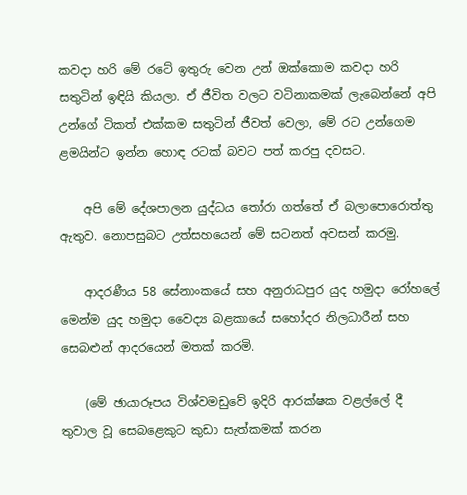කවදා හරි මේ රටේ ඉතුරු වෙන උන් ඔක්කොම කවදා හරි සතුටින් ඉඳියි කියලා. ඒ ජීවිත වලට වටිනාකමක් ලැබෙන්නේ අපි උන්ගේ ටිකත් එක්කම සතුටින් ජීවත් වෙලා, මේ රට උන්ගෙම ළමයින්ට ඉන්න හොඳ රටක් බවට පත් කරපු දවසට.

    අපි මේ දේශපාලන යුද්ධය තෝරා ගත්තේ ඒ බලාපොරොත්තු ඇතුව. නොපසුබට උත්සහයෙන් මේ සටනත් අවසන් කරමු.

    ආදරණීය 58 සේනාංකයේ සහ අනුරාධපුර යුද හමුදා රෝහලේ මෙන්ම යුද හමුදා වෛද්‍ය බළකායේ සහෝදර නිලධාරීන් සහ සෙබළුන් ආදරයෙන් මතක් කරමි.

    (මේ ඡායාරූපය විශ්වමඩුවේ ඉදිරි ආරක්ෂක වළල්ලේ දී තුවාල වූ සෙබළෙකුට කුඩා සැත්කමක් කරන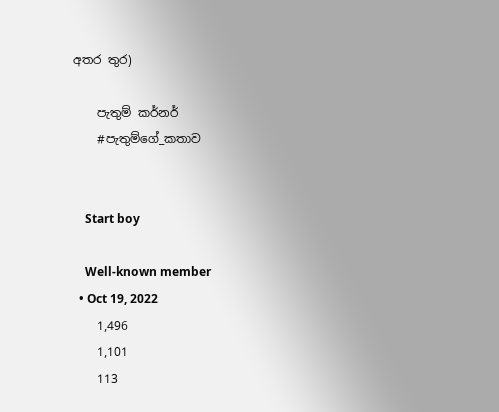අතර තුර)

    පැතුම් කර්නර්
    #පැතුම්ගේ_කතාව


    Start boy

    Well-known member
  • Oct 19, 2022
    1,496
    1,101
    113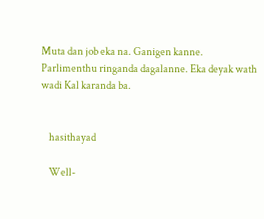Muta dan job eka na. Ganigen kanne. Parlimenthu ringanda dagalanne. Eka deyak wath wadi Kal karanda ba.


    hasithayad

    Well-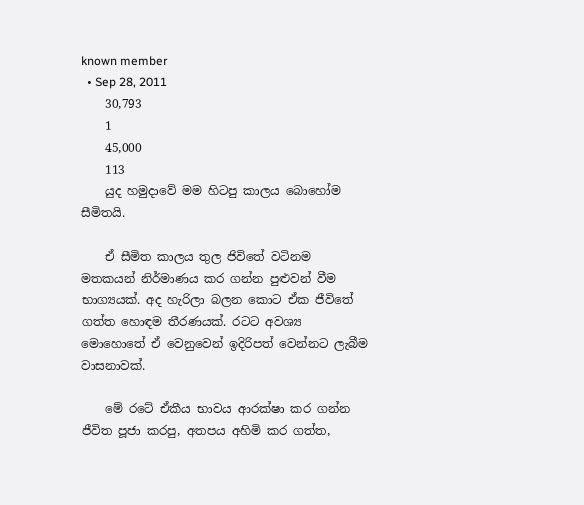known member
  • Sep 28, 2011
    30,793
    1
    45,000
    113
    යුද හමුදාවේ මම හිටපු කාලය බොහෝම සීමිතයි.

    ඒ සීමිත කාලය තුල ජිවිතේ වටිනම මතකයන් නිර්මාණය කර ගන්න පුළුවන් වීම භාග්‍යයක්. අද හැරිලා බලන කොට ඒක ජීවිතේ ගත්ත හොඳම තීරණයක්. රටට අවශ්‍ය මොහොතේ ඒ වෙනුවෙන් ඉදිරිපත් වෙන්නට ලැබීම වාසනාවක්.

    මේ රටේ ඒකීය භාවය ආරක්ෂා කර ගන්න ජීවිත පූජා කරපු, අතපය අහිමි කර ගත්ත,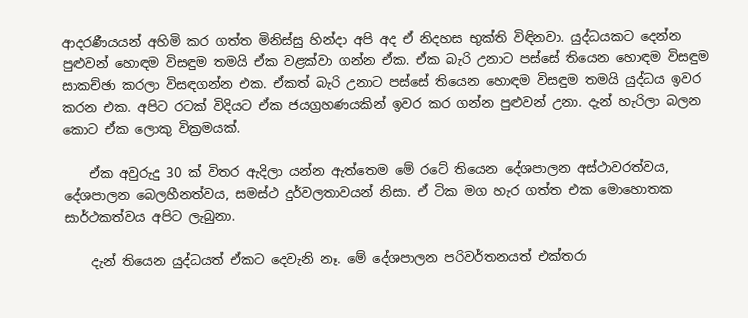ආදරණීයයන් අහිමි කර ගත්ත මිනිස්සු හින්දා අපි අද ඒ නිදහස භුක්ති විඳිනවා. යුද්ධයකට දෙන්න පුළුවන් හොඳම විසඳුම තමයි ඒක වළක්වා ගන්න ඒක. ඒක බැරි උනාට පස්සේ තියෙන හොඳම විසඳුම සාකච්ඡා කරලා විසඳගන්න එක. ඒකත් බැරි උනාට පස්සේ තියෙන හොඳම විසඳුම තමයි යුද්ධය ඉවර කරන එක. අපිට රටක් විදියට ඒක ජයග්‍රහණයකින් ඉවර කර ගන්න පුළුවන් උනා. දැන් හැරිලා බලන කොට ඒක ලොකු වික්‍රමයක්.

    ඒක අවුරුදු 30 ක් විතර ඇදිලා යන්න ඇත්තෙම මේ රටේ තියෙන දේශපාලන අස්ථාවරත්වය, දේශපාලන බෙලහීනත්වය, සමස්ථ දුර්වලතාවයන් නිසා. ඒ ටික මග හැර ගත්ත එක මොහොතක සාර්ථකත්වය අපිට ලැබුනා.

    දැන් තියෙන යුද්ධයත් ඒකට දෙවැනි නෑ. මේ දේශපාලන පරිවර්තනයත් එක්තරා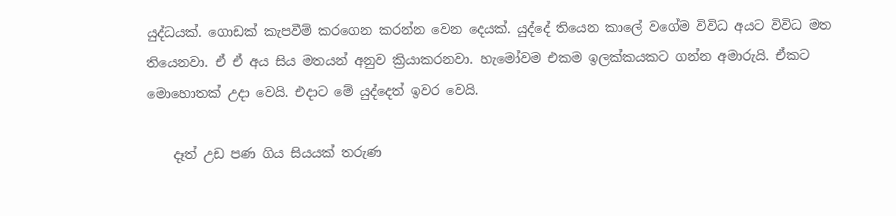යුද්ධයක්. ගොඩක් කැපවීම් කරගෙන කරන්න වෙන දෙයක්. යුද්දේ තියෙන කාලේ වගේම විවිධ අයට විවිධ මත තියෙනවා. ඒ ඒ අය සිය මතයන් අනුව ක්‍රියාකරනවා. හැමෝවම එකම ඉලක්කයකට ගන්න අමාරුයි. ඒකට මොහොතක් උදා වෙයි. එදාට මේ යුද්දෙත් ඉවර වෙයි.

    දෑත් උඩ පණ ගිය සියයක් තරුණ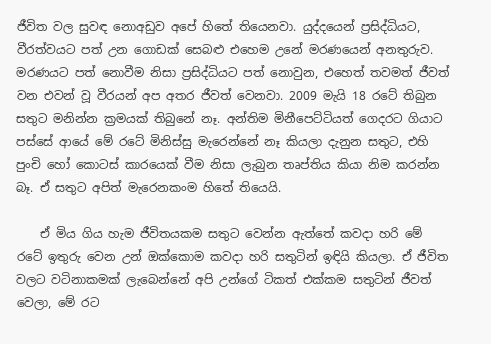ජීවිත වල සුවඳ නොඅඩුව අපේ හිතේ තියෙනවා. යුද්දයෙන් ප්‍රසිද්ධියට, වීරත්වයට පත් උන ගොඩක් සෙබළු එහෙම උනේ මරණයෙන් අනතුරුව. මරණයට පත් නොවීම නිසා ප්‍රසිද්ධියට පත් නොවුන, එහෙත් තවමත් ජීවත් වන එවන් වූ වීරයන් අප අතර ජීවත් වෙනවා. 2009 මැයි 18 රටේ තිබුන සතුට මනින්න ක්‍රමයක් තිබුනේ නෑ. අන්තිම මිනීපෙට්ටියත් ගෙදරට ගියාට පස්සේ ආයේ මේ රටේ මිනිස්සු මැරෙන්නේ නෑ කියලා දැනුන සතුට, එහි පුංචි හෝ කොටස් කාරයෙක් වීම නිසා ලැබුන තෘප්තිය කියා නිම කරන්න බෑ. ඒ සතුට අපිත් මැරෙනකංම හිතේ තියෙයි.

    ඒ මිය ගිය හැම ජීවිතයකම සතුට වෙන්න ඇත්තේ කවදා හරි මේ රටේ ඉතුරු වෙන උන් ඔක්කොම කවදා හරි සතුටින් ඉඳියි කියලා. ඒ ජීවිත වලට වටිනාකමක් ලැබෙන්නේ අපි උන්ගේ ටිකත් එක්කම සතුටින් ජීවත් වෙලා, මේ රට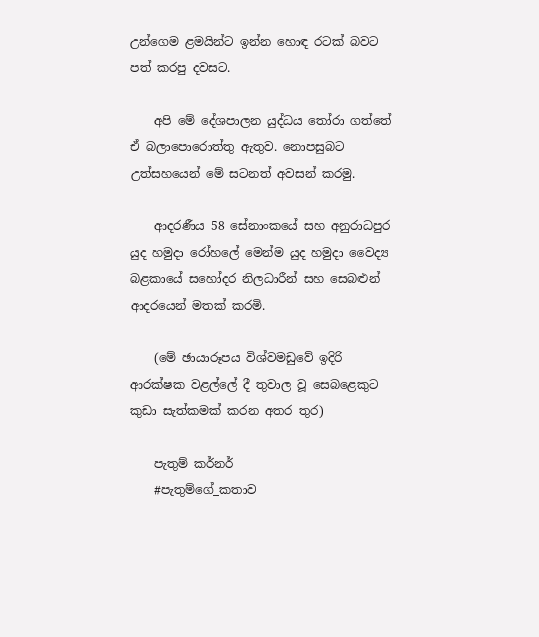උන්ගෙම ළමයින්ට ඉන්න හොඳ රටක් බවට පත් කරපු දවසට.

    අපි මේ දේශපාලන යුද්ධය තෝරා ගත්තේ ඒ බලාපොරොත්තු ඇතුව. නොපසුබට උත්සහයෙන් මේ සටනත් අවසන් කරමු.

    ආදරණීය 58 සේනාංකයේ සහ අනුරාධපුර යුද හමුදා රෝහලේ මෙන්ම යුද හමුදා වෛද්‍ය බළකායේ සහෝදර නිලධාරීන් සහ සෙබළුන් ආදරයෙන් මතක් කරමි.

    (මේ ඡායාරූපය විශ්වමඩුවේ ඉදිරි ආරක්ෂක වළල්ලේ දී තුවාල වූ සෙබළෙකුට කුඩා සැත්කමක් කරන අතර තුර)

    පැතුම් කර්නර්
    #පැතුම්ගේ_කතාව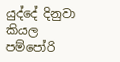යුද්දේ දිනුවා කියල පම්පෝරි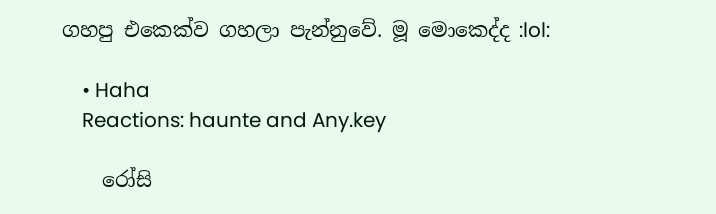ගහපු එකෙක්ව ගහලා පැන්නුවේ. මූ මොකෙද්ද :lol:

    • Haha
    Reactions: haunte and Any.key

    රෝසි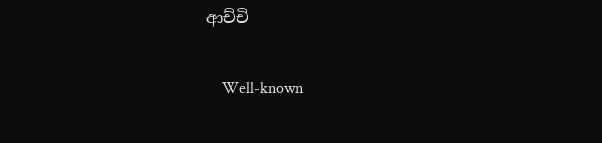ආච්චි

    Well-known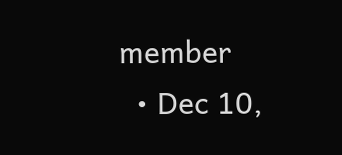member
  • Dec 10,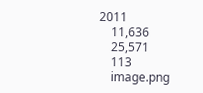2011
    11,636
    25,571
    113
    image.png